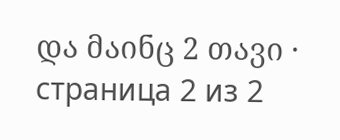და მაინც 2 თავი · страница 2 из 2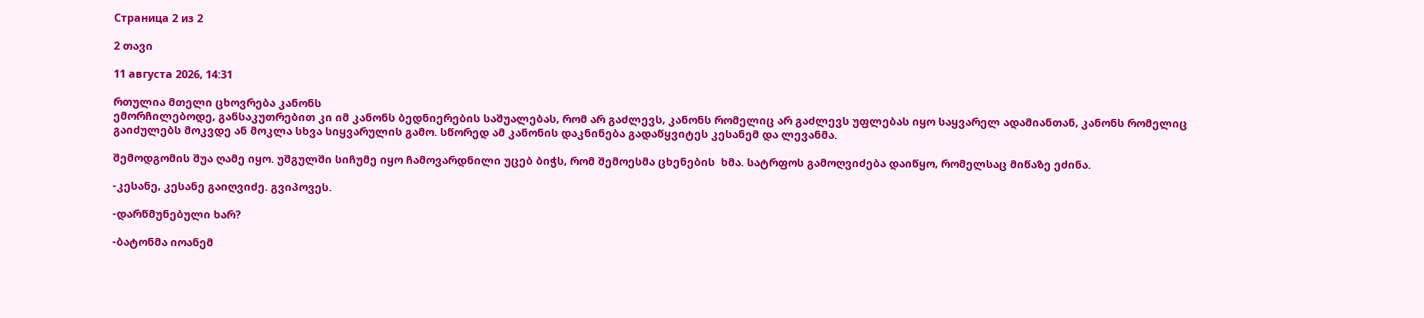Страница 2 из 2

2 თავი

11 августа 2026, 14:31

რთულია მთელი ცხოვრება კანონს
ემორჩილებოდე, განსაკუთრებით კი იმ კანონს ბედნიერების საშუალებას, რომ არ გაძლევს, კანონს რომელიც არ გაძლევს უფლებას იყო საყვარელ ადამიანთან, კანონს რომელიც გაიძულებს მოკვდე ან მოკლა სხვა სიყვარულის გამო. სწორედ ამ კანონის დაკნინება გადაწყვიტეს კესანემ და ლევანმა.

შემოდგომის შუა ღამე იყო. უშგულში სიჩუმე იყო ჩამოვარდნილი უცებ ბიჭს, რომ შემოესმა ცხენების  ხმა. სატრფოს გამოღვიძება დაიწყო, რომელსაც მიწაზე ეძინა.

-კესანე, კესანე გაიღვიძე. გვიპოვეს.

-დარწმუნებული ხარ?

-ბატონმა იოანემ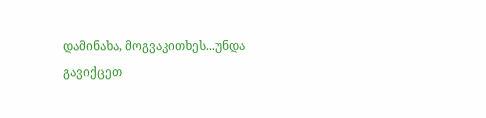დამინახა, მოგვაკითხეს...უნდა გავიქცეთ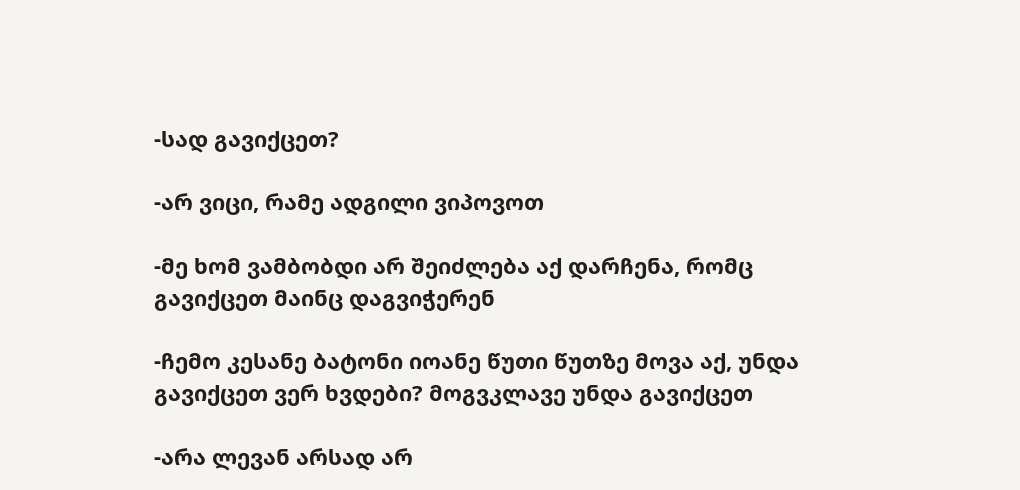-სად გავიქცეთ?

-არ ვიცი, რამე ადგილი ვიპოვოთ

-მე ხომ ვამბობდი არ შეიძლება აქ დარჩენა, რომც გავიქცეთ მაინც დაგვიჭერენ

-ჩემო კესანე ბატონი იოანე წუთი წუთზე მოვა აქ, უნდა გავიქცეთ ვერ ხვდები? მოგვკლავე უნდა გავიქცეთ

-არა ლევან არსად არ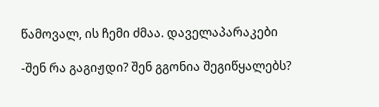წამოვალ, ის ჩემი ძმაა. დაველაპარაკები

-შენ რა გაგიჟდი? შენ გგონია შეგიწყალებს?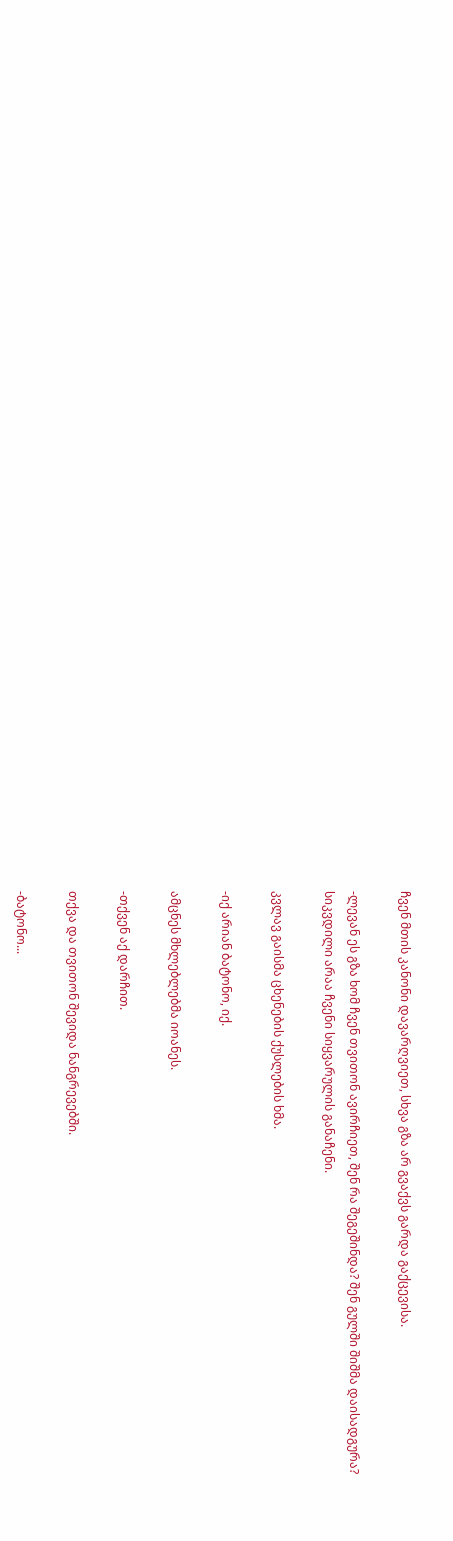ჩვენ მთის კანონი დავარღვიეთ, სხვა გზა არ გვაქვს გარდა გაქცევისა.

-ლევან ეს გზა ხომ ჩვენ თვითონ ავირჩიეთ, შენ რა შეგეშინდა? შენ გულში შიშმა დაისადგურა?
სიკვდილი არაა ჩვენი სიყვარულის განაჩენი.

კვლავ გაისმა ცხენების ქუსლების ხმა.

-იქ არიან ბატონო, იქ.

ამცნეს მხლებლებმა იოანეს.

-თქვენ აქ დარჩით.

თქვა და თვითონ შევიდა ნანგრევებში.

-ბატონო...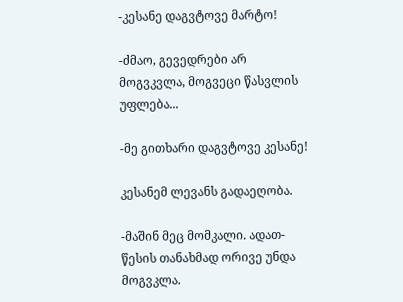-კესანე დაგვტოვე მარტო!

-ძმაო, გევედრები არ მოგვკვლა, მოგვეცი წასვლის უფლება...

-მე გითხარი დაგვტოვე კესანე!

კესანემ ლევანს გადაეღობა.

-მაშინ მეც მომკალი. ადათ-წესის თანახმად ორივე უნდა მოგვკლა.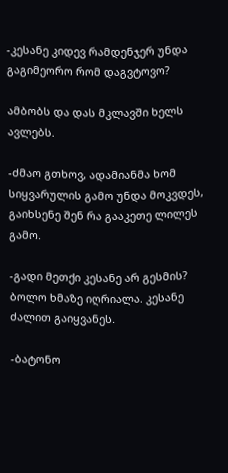-კესანე კიდევ რამდენჯერ უნდა გაგიმეორო რომ დაგვტოვო?

ამბობს და დას მკლავში ხელს ავლებს.

-ძმაო გთხოვ, ადამიანმა ხომ სიყვარულის გამო უნდა მოკვდეს, გაიხსენე შენ რა გააკეთე ლილეს გამო.

-გადი მეთქი კესანე არ გესმის?
ბოლო ხმაზე იღრიალა. კესანე ძალით გაიყვანეს.

-ბატონო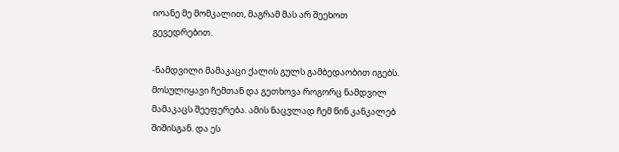იოანე მე მომკალით, მაგრამ მას არ შეეხოთ გევედრებით.

-ნამდვილი მამაკაცი ქალის გულს გამბედაობით იგებს. მოსულიყავი ჩემთან და გეთხოვა როგორც ნამდვილ მამაკაცს შეეფერება. ამის ნაცვლად ჩემ წინ კანკალებ შიშისგან. და ეს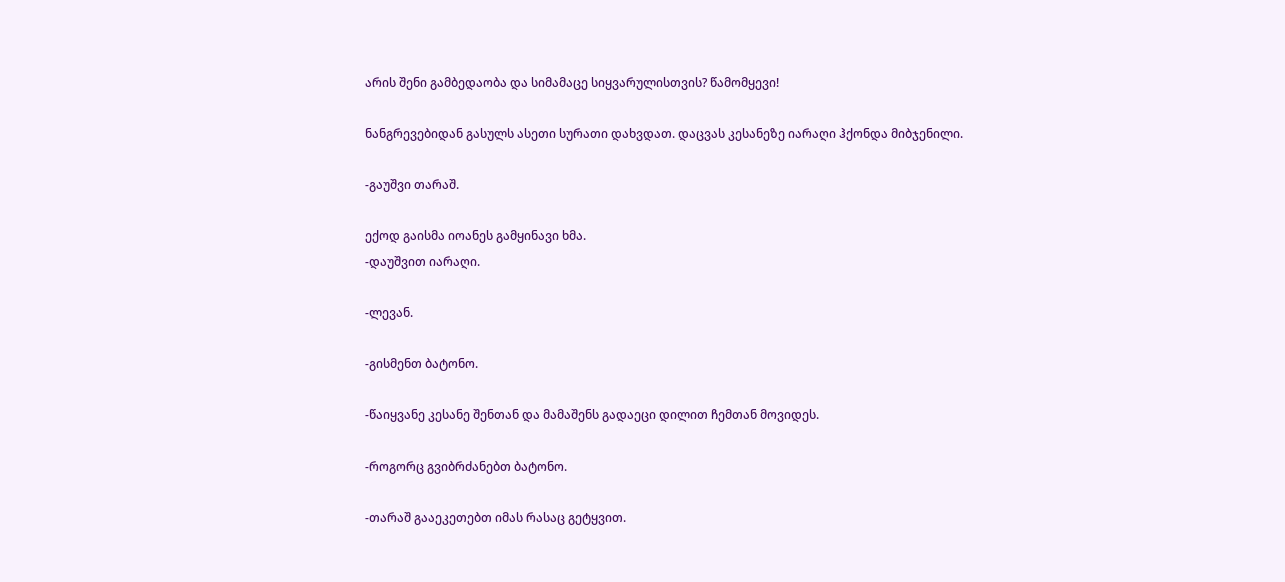არის შენი გამბედაობა და სიმამაცე სიყვარულისთვის? წამომყევი!

ნანგრევებიდან გასულს ასეთი სურათი დახვდათ. დაცვას კესანეზე იარაღი ჰქონდა მიბჯენილი.

-გაუშვი თარაშ.

ექოდ გაისმა იოანეს გამყინავი ხმა.
-დაუშვით იარაღი.

-ლევან.

-გისმენთ ბატონო.

-წაიყვანე კესანე შენთან და მამაშენს გადაეცი დილით ჩემთან მოვიდეს.

-როგორც გვიბრძანებთ ბატონო.

-თარაშ გააეკეთებთ იმას რასაც გეტყვით.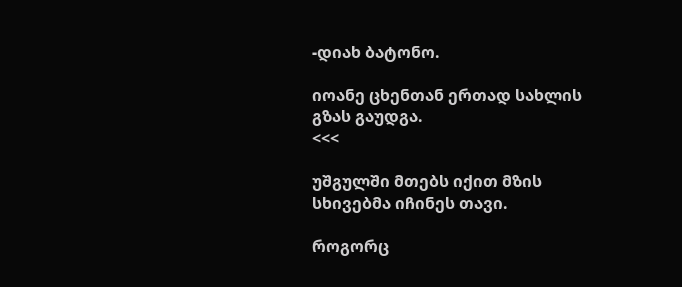-დიახ ბატონო.

იოანე ცხენთან ერთად სახლის გზას გაუდგა.
<<<

უშგულში მთებს იქით მზის სხივებმა იჩინეს თავი.

როგორც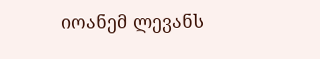იოანემ ლევანს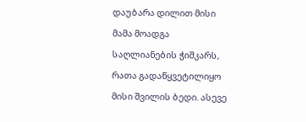დაუბარა დილით მისი მამა მოადგა საღლიანების ჭიშკარს, რათა გადაწყვეტილიყო მისი შვილის ბედი. ასევე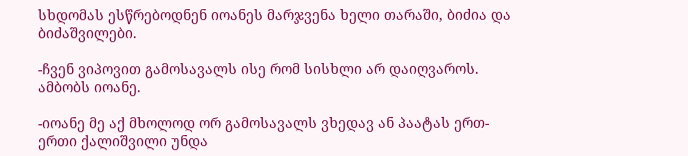სხდომას ესწრებოდნენ იოანეს მარჯვენა ხელი თარაში, ბიძია და  ბიძაშვილები.

-ჩვენ ვიპოვით გამოსავალს ისე რომ სისხლი არ დაიღვაროს.
ამბობს იოანე.

-იოანე მე აქ მხოლოდ ორ გამოსავალს ვხედავ ან პაატას ერთ-ერთი ქალიშვილი უნდა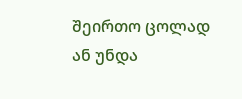შეირთო ცოლად ან უნდა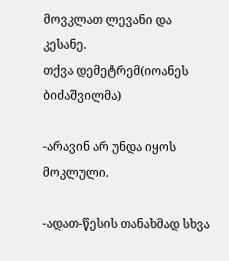მოვკლათ ლევანი და კესანე.
თქვა დემეტრემ(იოანეს ბიძაშვილმა)

-არავინ არ უნდა იყოს მოკლული.

-ადათ-წესის თანახმად სხვა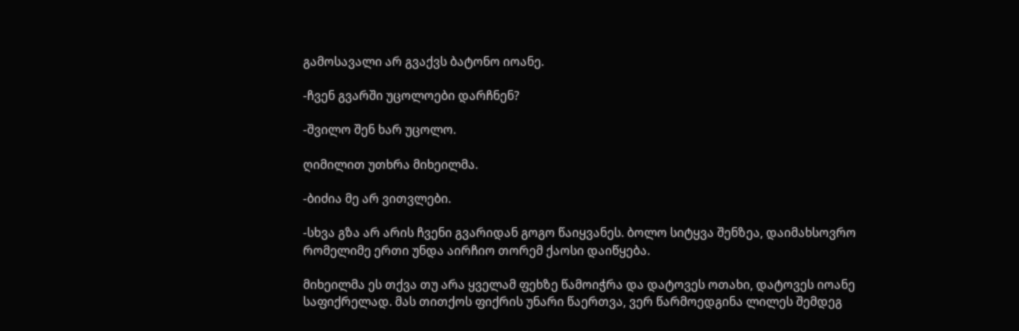გამოსავალი არ გვაქვს ბატონო იოანე.

-ჩვენ გვარში უცოლოები დარჩნენ?

-შვილო შენ ხარ უცოლო.

ღიმილით უთხრა მიხეილმა.

-ბიძია მე არ ვითვლები.

-სხვა გზა არ არის ჩვენი გვარიდან გოგო წაიყვანეს. ბოლო სიტყვა შენზეა, დაიმახსოვრო რომელიმე ერთი უნდა აირჩიო თორემ ქაოსი დაიწყება.

მიხეილმა ეს თქვა თუ არა ყველამ ფეხზე წამოიჭრა და დატოვეს ოთახი, დატოვეს იოანე საფიქრელად. მას თითქოს ფიქრის უნარი წაერთვა, ვერ წარმოედგინა ლილეს შემდეგ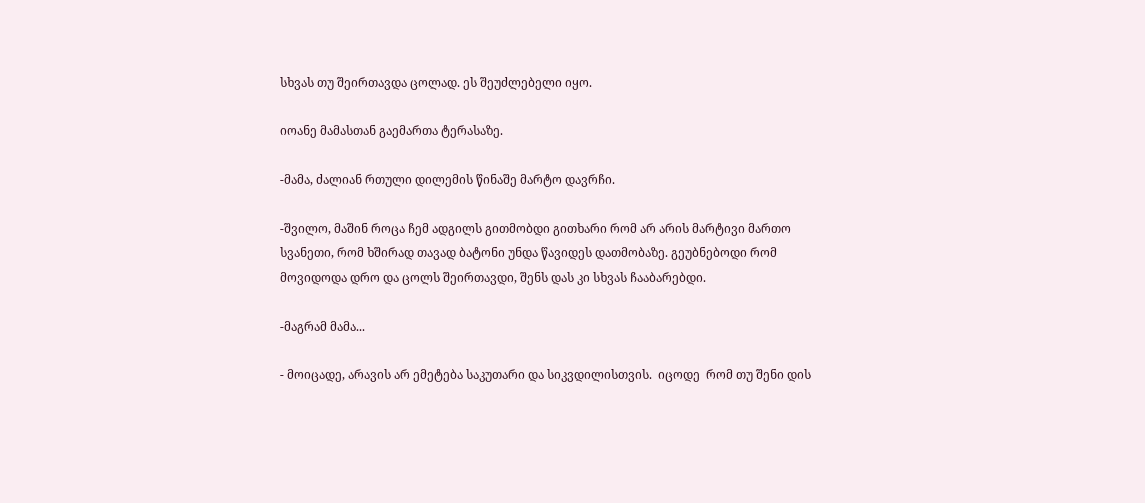სხვას თუ შეირთავდა ცოლად. ეს შეუძლებელი იყო.

იოანე მამასთან გაემართა ტერასაზე.

-მამა, ძალიან რთული დილემის წინაშე მარტო დავრჩი.

-შვილო, მაშინ როცა ჩემ ადგილს გითმობდი გითხარი რომ არ არის მარტივი მართო სვანეთი, რომ ხშირად თავად ბატონი უნდა წავიდეს დათმობაზე. გეუბნებოდი რომ მოვიდოდა დრო და ცოლს შეირთავდი, შენს დას კი სხვას ჩააბარებდი.

-მაგრამ მამა...

- მოიცადე, არავის არ ემეტება საკუთარი და სიკვდილისთვის.  იცოდე  რომ თუ შენი დის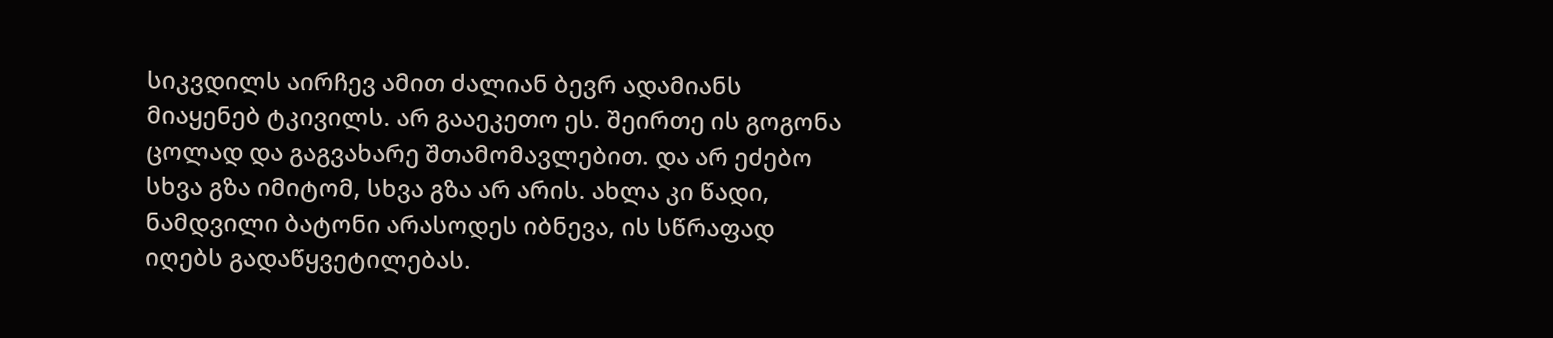სიკვდილს აირჩევ ამით ძალიან ბევრ ადამიანს მიაყენებ ტკივილს. არ გააეკეთო ეს. შეირთე ის გოგონა ცოლად და გაგვახარე შთამომავლებით. და არ ეძებო სხვა გზა იმიტომ, სხვა გზა არ არის. ახლა კი წადი, ნამდვილი ბატონი არასოდეს იბნევა, ის სწრაფად იღებს გადაწყვეტილებას.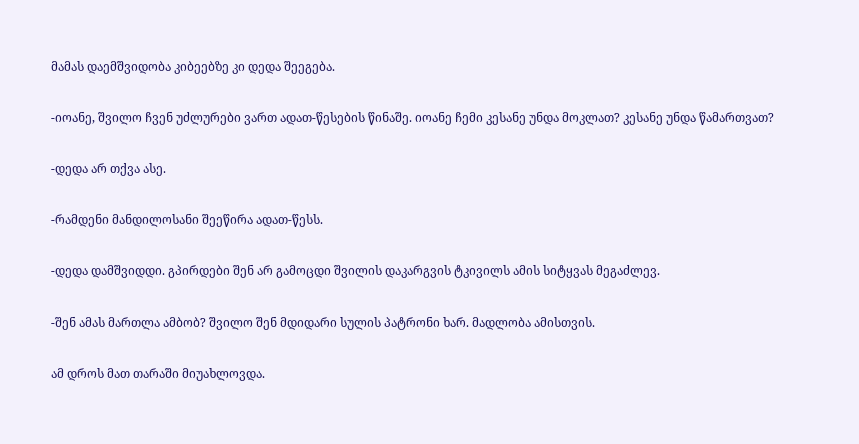მამას დაემშვიდობა კიბეებზე კი დედა შეეგება.

-იოანე, შვილო ჩვენ უძლურები ვართ ადათ-წესების წინაშე. იოანე ჩემი კესანე უნდა მოკლათ? კესანე უნდა წამართვათ?

-დედა არ თქვა ასე.

-რამდენი მანდილოსანი შეეწირა ადათ-წესს.

-დედა დამშვიდდი. გპირდები შენ არ გამოცდი შვილის დაკარგვის ტკივილს ამის სიტყვას მეგაძლევ.

-შენ ამას მართლა ამბობ? შვილო შენ მდიდარი სულის პატრონი ხარ. მადლობა ამისთვის.

ამ დროს მათ თარაში მიუახლოვდა.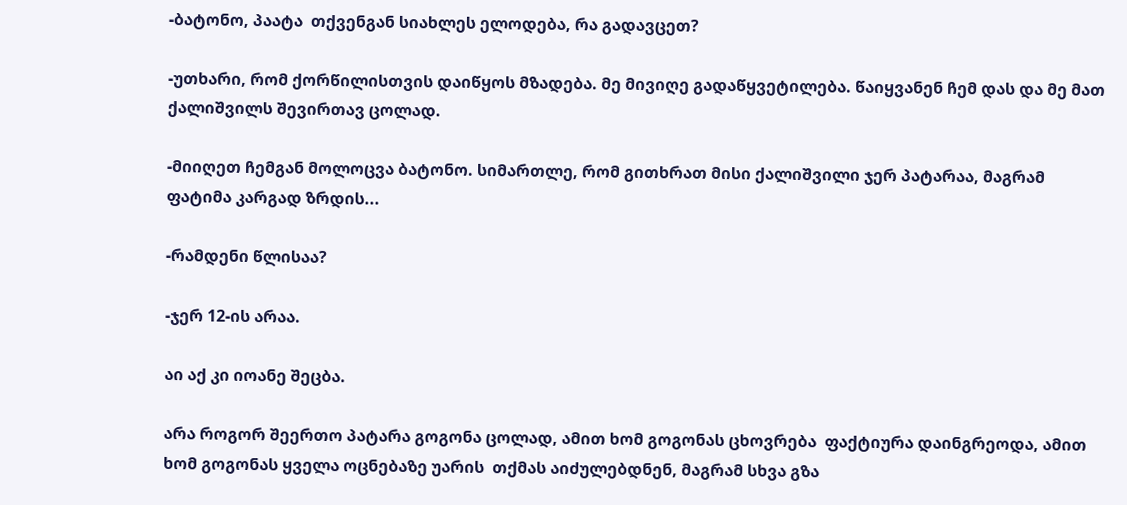-ბატონო, პაატა  თქვენგან სიახლეს ელოდება, რა გადავცეთ?

-უთხარი, რომ ქორწილისთვის დაიწყოს მზადება. მე მივიღე გადაწყვეტილება. წაიყვანენ ჩემ დას და მე მათ ქალიშვილს შევირთავ ცოლად.

-მიიღეთ ჩემგან მოლოცვა ბატონო. სიმართლე, რომ გითხრათ მისი ქალიშვილი ჯერ პატარაა, მაგრამ ფატიმა კარგად ზრდის...

-რამდენი წლისაა?

-ჯერ 12-ის არაა.

აი აქ კი იოანე შეცბა.

არა როგორ შეერთო პატარა გოგონა ცოლად, ამით ხომ გოგონას ცხოვრება  ფაქტიურა დაინგრეოდა, ამით ხომ გოგონას ყველა ოცნებაზე უარის  თქმას აიძულებდნენ, მაგრამ სხვა გზა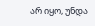არ იყო, უნდა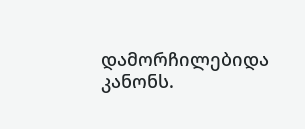დამორჩილებიდა კანონს.